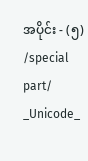အပိုင်း - (၅) /special part/ _Unicode_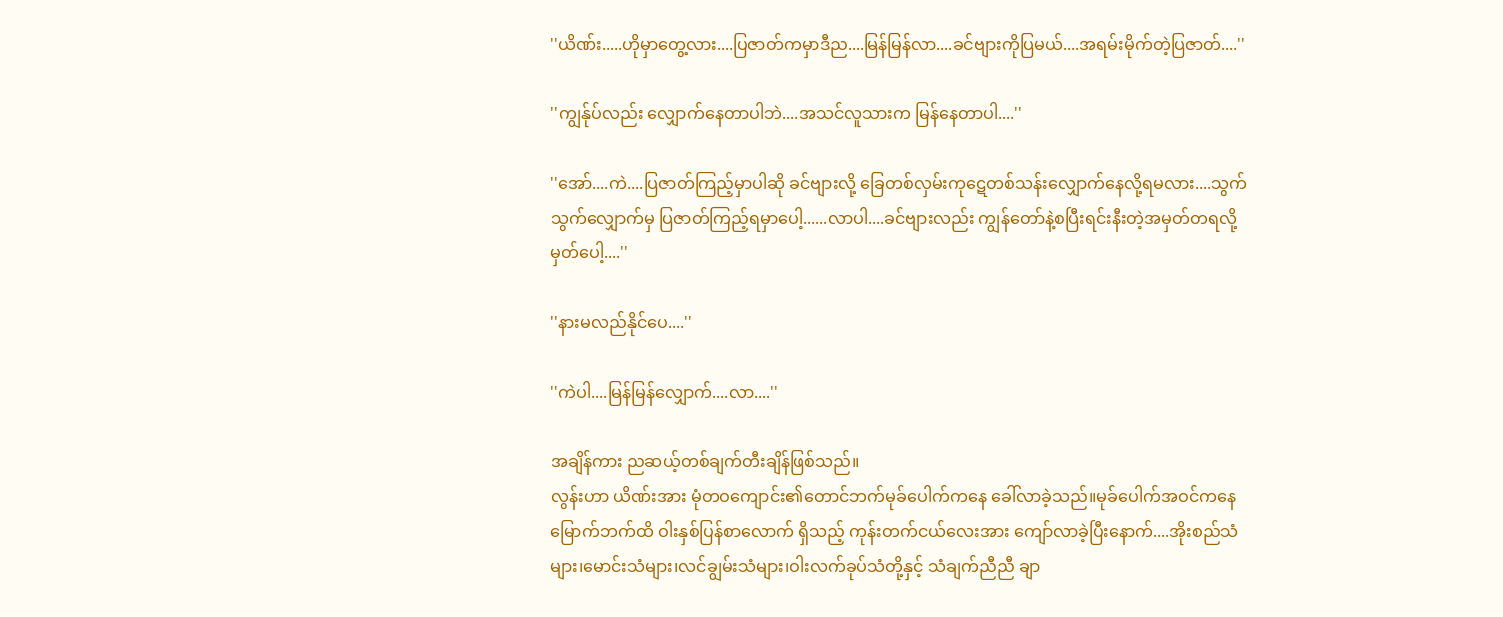''ယိဏ်း.....ဟိုမှာတွေ့လား....ပြဇာတ်ကမှာဒီည....မြန်မြန်လာ....ခင်ဗျားကိုပြမယ်....အရမ်းမိုက်တဲ့ပြဇာတ်....''

''ကျွန်ုပ်လည်း လျှောက်နေတာပါဘဲ....အသင်လူသားက မြန်နေတာပါ....''

''အော်....ကဲ....ပြဇာတ်ကြည့်မှာပါဆို ခင်ဗျားလို့ ခြေတစ်လှမ်းကုဋေတစ်သန်းလျှောက်နေလို့ရမလား....သွက်သွက်လျှောက်မှ ပြဇာတ်ကြည့်ရမှာပေါ့......လာပါ....ခင်ဗျားလည်း ကျွန်တော်နဲ့စပြီးရင်းနီးတဲ့အမှတ်တရလို့မှတ်ပေါ့....''

''နားမလည်နိုင်ပေ....''

''ကဲပါ....မြန်မြန်လျှောက်....လာ....''

အချိန်ကား ညဆယ့်တစ်ချက်တီးချိန်ဖြစ်သည်။
လွန်းဟာ ယိဏ်းအား မုံတဝကျောင်း၏တောင်ဘက်မုခ်ပေါက်ကနေ ခေါ်လာခဲ့သည်။မုခ်ပေါက်အဝင်ကနေ မြောက်ဘက်ထိ ဝါးနှစ်ပြန်စာလောက် ရှိသည့် ကုန်းတက်ငယ်လေးအား ကျော်လာခဲ့ပြီးနောက်....အိုးစည်သံများ၊မောင်းသံများ၊လင်ချွမ်းသံများ၊ဝါးလက်ခုပ်သံတို့နှင့် သံချက်ညီညီ ချာ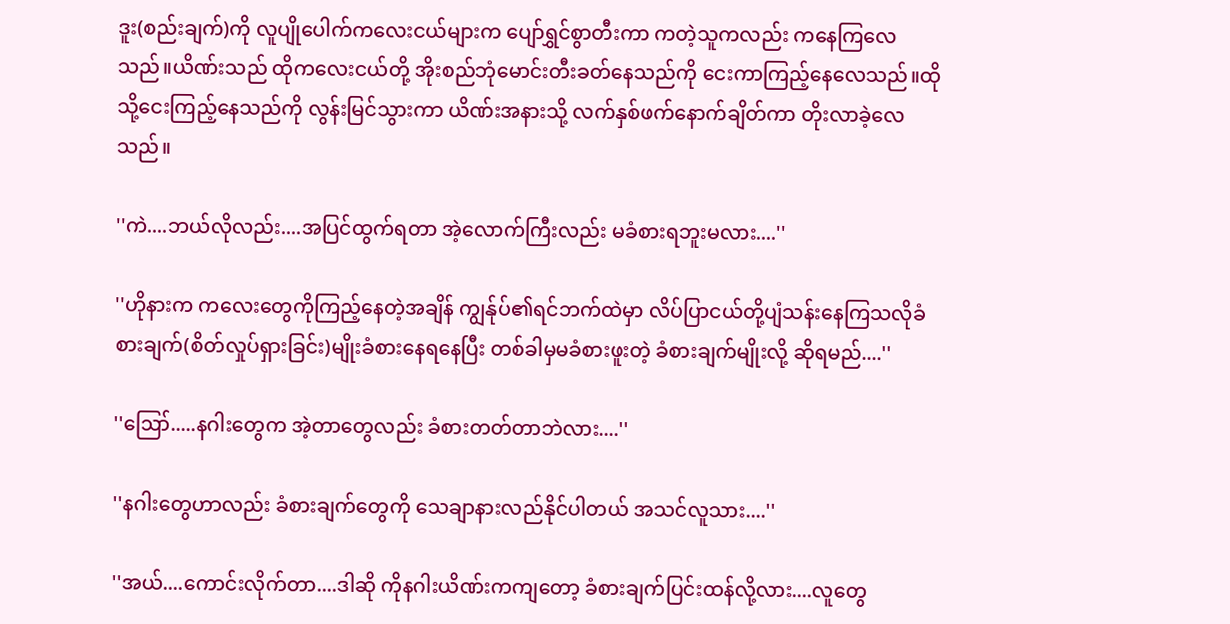ဒူး(စည်းချက်)ကို လူပျိုပေါက်ကလေးငယ်များက ပျော်ရွှင်စွာတီးကာ ကတဲ့သူကလည်း ကနေကြလေသည်။ယိဏ်းသည် ထိုကလေးငယ်တို့ အိုးစည်ဘုံမောင်းတီးခတ်နေသည်ကို ငေးကာကြည့်နေလေသည်။ထိုသို့ငေးကြည့်နေသည်ကို လွန်းမြင်သွားကာ ယိဏ်းအနားသို့ လက်နှစ်ဖက်နောက်ချိတ်ကာ တိုးလာခဲ့လေသည်။

''ကဲ....ဘယ်လိုလည်း....အပြင်ထွက်ရတာ အဲ့လောက်ကြီးလည်း မခံစားရဘူးမလား....''

''ဟိုနားက ကလေးတွေကိုကြည့်နေတဲ့အချိန် ကျွန်ုပ်၏ရင်ဘက်ထဲမှာ လိပ်ပြာငယ်တို့ပျံသန်းနေကြသလိုခံစားချက်(စိတ်လှုပ်ရှားခြင်း)မျိုးခံစားနေရနေပြီး တစ်ခါမှမခံစားဖူးတဲ့ ခံစားချက်မျိုးလို့ ဆိုရမည်....''

''ဪ.....နဂါးတွေက အဲ့တာတွေလည်း ခံစားတတ်တာဘဲလား....''

''နဂါးတွေဟာလည်း ခံစားချက်တွေကို သေချာနားလည်နိုင်ပါတယ် အသင်လူသား....''

''အယ်....ကောင်းလိုက်တာ....ဒါဆို ကိုနဂါးယိဏ်းကကျတော့ ခံစားချက်ပြင်းထန်လို့လား....လူတွေ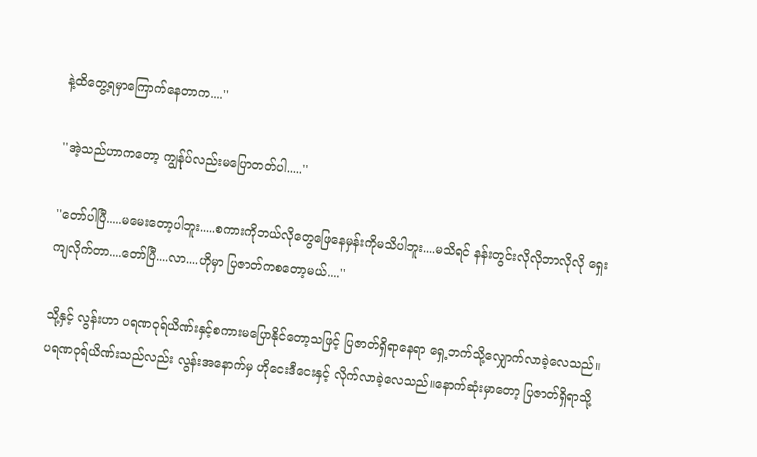နဲ့ထိတွေ့ရမှာကြောက်နေတာက....''

''အဲ့သည်ဟာကတော့ ကျွန်ုပ်လည်းမပြောတတ်ပါ.....''

''တော်ပါပြီ.....မမေးတော့ပါဘူး.....စကားကိုဘယ်လိုတွေဖြေနေမှန်းကိုမသိပါဘူး....မသိရင် နန်းတွင်းလိုလိုဘာလိုလို ရှေးကျလိုက်တာ....တော်ပြီ....လာ....ဟိုမှာ ပြဇာတ်ကစတော့မယ်....''

သို့နှင့် လွန်းဟာ ပရဏဝုရ်ယိဏ်းနှင့်စကားမပြောနိုင်တော့သဖြင့် ပြဇာတ်ရှိရာနေရာ ရှေ့ဘက်သို့လျှောက်လာခဲ့လေသည်။ပရဏဝုရ်ယိဏ်းသည်လည်း လွန်းအနောက်မှ ဟိုငေးဒီငေးနှင့် လိုက်လာခဲ့လေသည်။နောက်ဆုံးမှာတော့ ပြဇာတ်ရှိရာသို့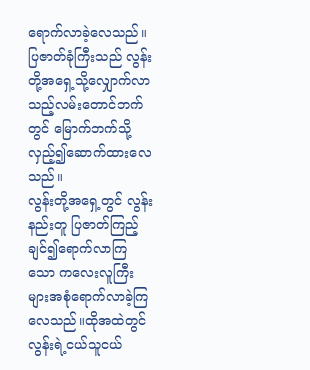ရောက်လာခဲ့လေသည်။ ပြဇာတ်ခုံကြီးသည် လွန်းတို့အရှေ့သို့လျှောက်လာသည့်လမ်းတောင်ဘက်တွင် မြောက်ဘက်သို့လှည့်၍ဆောက်ထားလေသည်။
လွန်းတို့အရှေ့တွင် လွန်းနည်းတူ ပြဇာတ်ကြည့်ချင်၍ရောက်လာကြသော ကလေးလူကြီးများအစုံရောက်လာခဲ့ကြလေသည်။ထိုအထဲတွင် လွန်းရဲ့ငယ်သူငယ်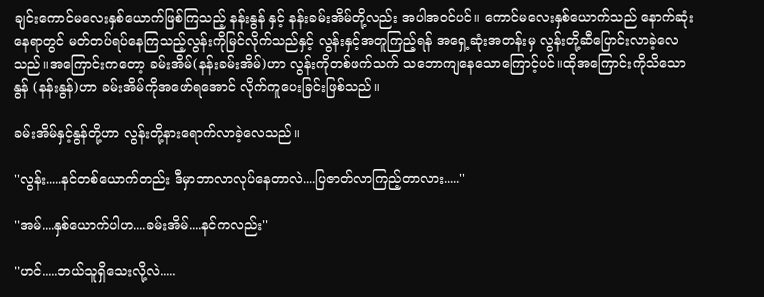ချင်းကောင်မလေးနှစ်ယောက်ဖြစ်ကြသည့် နန်းနွန် နှင့် နန်းခမ်းအိမ်တို့လည်း အပါအဝင်ပင်။ ကောင်မလေးနှစ်ယောက်သည် နောက်ဆုံးနေရာတွင် မတ်တပ်ရပ်နေကြသည့်လွန်းကိုမြင်လိုက်သည်နှင့် လွန်းနှင့်အတူကြည့်ရန် အရှေ့ဆုံးအတန်းမှ လွန်းတို့ဆီပြောင်းလာခဲ့လေသည်။အကြောင်းကတော့ ခမ်းအိမ်(နန်းခမ်းအိမ်)ဟာ လွန်းကိုတစ်ဖက်သက် သဘောကျနေသောကြောင့်ပင်။ထိုအကြောင်းကိုသိသော နွန် (နန်းနွန်)ဟာ ခမ်းအိမ်ကိုအဖော်ရအောင် လိုက်ကူပေးခြင်းဖြစ်သည်။

ခမ်းအိမ်နှင့်နွန်တို့ဟာ လွန်းတို့နားရောက်လာခဲ့လေသည်။

''လွန်း.....နင်တစ်ယောက်တည်း ဒီမှာဘာလာလုပ်နေတာလဲ....ပြဇာတ်လာကြည့်တာလား.....''

''အမ်....နှစ်ယောက်ပါဟ....ခမ်းအိမ်....နင်ကလည်း''

''ဟင်.....ဘယ်သူရှိသေးလို့လဲ.....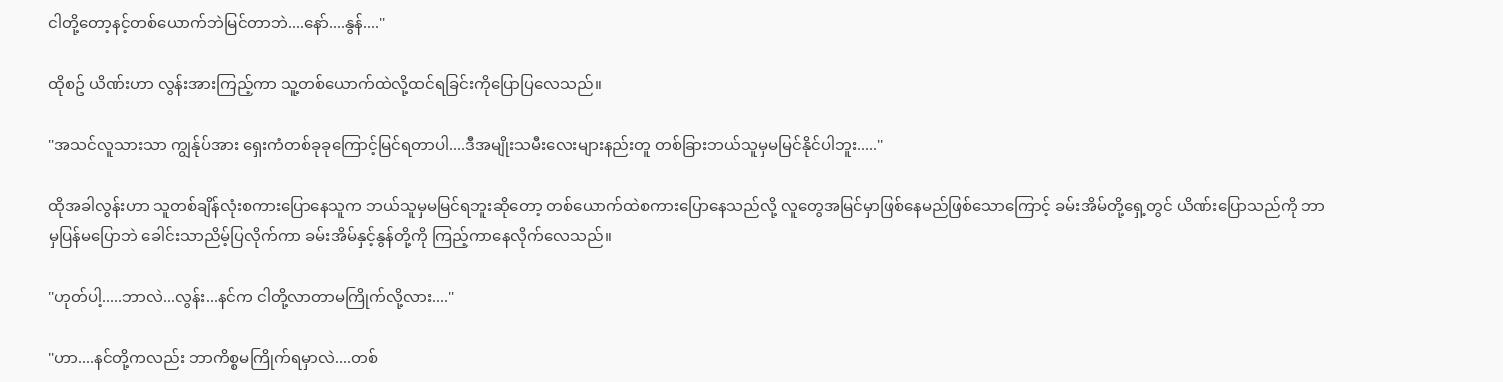ငါတို့တော့နင့်တစ်ယောက်ဘဲမြင်တာဘဲ....နော်....နွန်....''

ထိုစဥ် ယိဏ်းဟာ လွန်းအားကြည့်ကာ သူ့တစ်ယောက်ထဲလို့ထင်ရခြင်းကိုပြောပြလေသည်။

''အသင်လူသားသာ ကျွန်ုပ်အား ရှေးကံတစ်ခုခုကြောင့်မြင်ရတာပါ....ဒီအမျိုးသမီးလေးများနည်းတူ တစ်ခြားဘယ်သူမှမမြင်နိုင်ပါဘူး.....''

ထိုအခါလွန်းဟာ သူတစ်ချိန်လုံးစကားပြောနေသူက ဘယ်သူမှမမြင်ရဘူးဆိုတော့ တစ်ယောက်ထဲစကားပြောနေသည်လို့ လူတွေအမြင်မှာဖြစ်နေမည်ဖြစ်သောကြောင့် ခမ်းအိမ်တို့ရှေ့တွင် ယိဏ်းပြောသည်ကို ဘာမှပြန်မပြောဘဲ ခေါင်းသာညိမ့်ပြလိုက်ကာ ခမ်းအိမ်နှင့်နွန်တို့ကို ကြည့်ကာနေလိုက်လေသည်။

''ဟုတ်ပါ့.....ဘာလဲ...လွန်း...နင်က ငါတို့လာတာမကြိုက်လို့လား....''

''ဟာ....နင်တို့ကလည်း ဘာကိစ္စမကြိုက်ရမှာလဲ....တစ်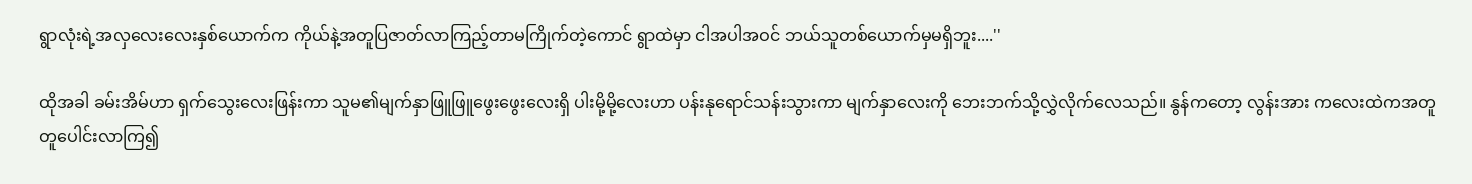ရွာလုံးရဲ့အလှလေးလေးနှစ်ယောက်က ကိုယ်နဲ့အတူပြဇာတ်လာကြည့်တာမကြိုက်တဲ့ကောင် ရွာထဲမှာ ငါအပါအဝင် ဘယ်သူတစ်ယောက်မှမရှိဘူး....''

ထိုအခါ ခမ်းအိမ်ဟာ ရှက်သွေးလေးဖြန်းကာ သူမ၏မျက်နှာဖြူဖြူဖွေးဖွေးလေးရှိ ပါးမို့မို့လေးဟာ ပန်းနုရောင်သန်းသွားကာ မျက်နှာလေးကို ဘေးဘက်သို့လွှဲလိုက်လေသည်။ နွန်ကတော့ လွန်းအား ကလေးထဲကအတူတူပေါင်းလာကြ၍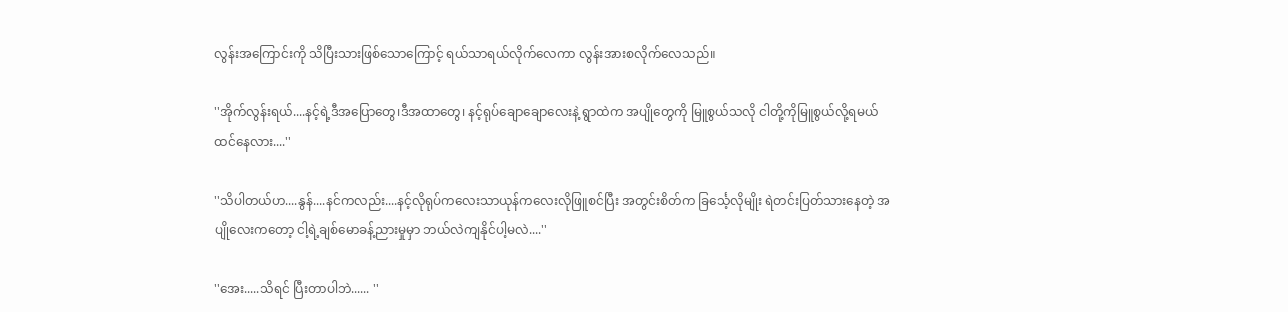လွန်းအကြောင်းကို သိပြီးသားဖြစ်သောကြောင့် ရယ်သာရယ်လိုက်လေကာ လွန်းအားစလိုက်လေသည်။

''အိုက်လွန်းရယ်....နင့်ရဲ့ဒီအပြောတွေ၊ဒီအထာတွေ၊ နင့်ရုပ်ချောချောလေးနဲ့ ရွာထဲက အပျိုတွေကို မြူစွယ်သလို ငါတို့ကိုမြူစွယ်လို့ရမယ်ထင်နေလား....''

''သိပါတယ်ဟ....နွန်....နင်ကလည်း....နင့်လိုရုပ်ကလေးသာယုန်ကလေးလိုဖြူစင်ပြီး အတွင်းစိတ်က ခြင်္သေ့လိုမျိုး ရဲတင်းပြတ်သားနေတဲ့ အပျိုလေးကတော့ ငါ့ရဲ့ချစ်မောခန့်ညားမှုမှာ ဘယ်လဲကျနိုင်ပါ့မလဲ....''

''အေး.....သိရင် ပြီးတာပါဘဲ...... ''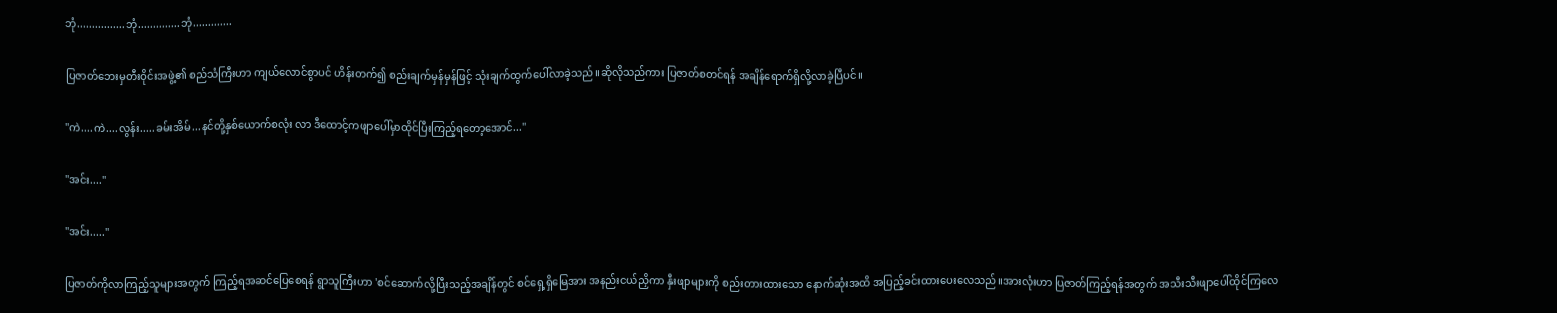ဘုံ................ဘုံ..............ဘုံ.............

ပြဇာတ်ဘေးမှတီးဝိုင်းအဖွဲ့၏ စည်သံကြီးဟာ ကျယ်လောင်စွာပင် ဟိန်းတက်၍ စည်းချက်မှန်မှန်ဖြင့် သုံးချက်ထွက်ပေါ်လာခဲ့သည်။ဆိုလိုသည်ကား ပြဇာတ်စတင်ရန် အချိန်ရောက်ရှိလို့လာခဲ့ပြီပင်။

''ကဲ....ကဲ....လွန်း.....ခမ်းအိမ်...နင်တို့နှစ်ယောက်စလုံး လာ ဒီထောင့်ကဖျာပေါ်မှာထိုင်ပြီးကြည့်ရတော့အောင်...''

''အင်း....''

''အင်း.....''

ပြဇာတ်ကိုလာကြည့်သူများအတွက် ကြည့်ရအဆင်ပြေစေရန် ရွာသူကြီးဟာ 'စင်ဆောက်လို့ပြီးသည့်အချိန်တွင် စင်ရှေ့ရှိမြေအား အနည်းငယ်ညှိကာ နှီးဖျာများကို စည်းတားထားသော နောက်ဆုံးအထိ အပြည့်ခင်းထားပေးလေသည်။အားလုံးဟာ ပြဇာတ်ကြည့်ရန်အတွက် အသီးသီးဖျာပေါ်ထိုင်ကြလေ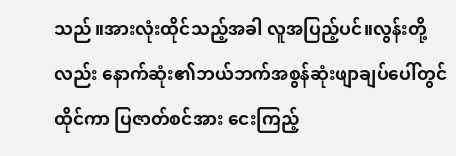သည်။အားလုံးထိုင်သည့်အခါ လူအပြည့်ပင်။လွန်းတို့လည်း နောက်ဆုံး၏ဘယ်ဘက်အစွန်ဆုံးဖျာချပ်ပေါ်တွင် ထိုင်ကာ ပြဇာတ်စင်အား ငေးကြည့်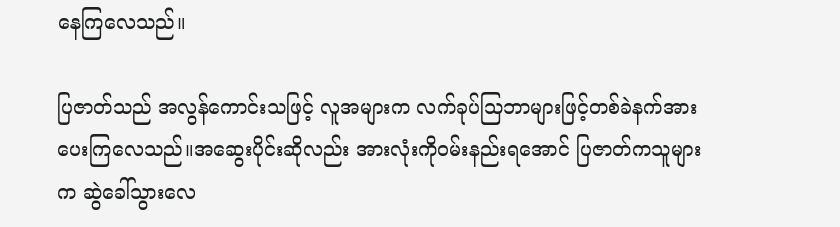နေကြလေသည်။

ပြဇာတ်သည် အလွန်ကောင်းသဖြင့် လူအများက လက်ခုပ်သြဘာများဖြင့်တစ်ခဲနက်အားပေးကြလေသည်။အဆွေးပိုင်းဆိုလည်း အားလုံးကိုဝမ်းနည်းရအောင် ပြဇာတ်ကသူများက ဆွဲခေါ်သွားလေ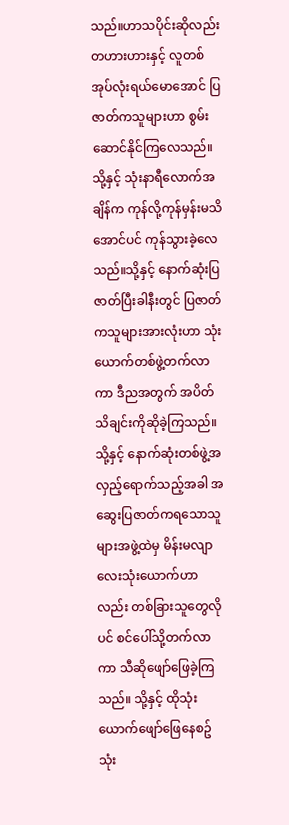သည်။ဟာသပိုင်းဆိုလည်း တဟားဟားနှင့် လူတစ်အုပ်လုံးရယ်မောအောင် ပြဇာတ်ကသူများဟာ စွမ်းဆောင်နိုင်ကြလေသည်။သို့နှင့် သုံးနာရီလောက်အချိန်က ကုန်လို့ကုန်မှန်းမသိအောင်ပင် ကုန်သွားခဲ့လေသည်။သို့နှင့် နောက်ဆုံးပြဇာတ်ပြီးခါနီးတွင် ပြဇာတ်ကသူများအားလုံးဟာ သုံးယောက်တစ်ဖွဲ့တက်လာကာ ဒီညအတွက် အပိတ်သိချင်းကိုဆိုခဲ့ကြသည်။သို့နှင့် နောက်ဆုံးတစ်ဖွဲ့အလှည့်ရောက်သည့်အခါ အဆွေးပြဇာတ်ကရသောသူများအဖွဲ့ထဲမှ မိန်းမလျာလေးသုံးယောက်ဟာလည်း တစ်ခြားသူတွေလိုပင် စင်ပေါ်သို့တက်လာကာ သီဆိုဖျော်ဖြေခဲ့ကြသည်။ သို့နှင့် ထိုသုံးယောက်ဖျော်ဖြေနေစဥ် သုံး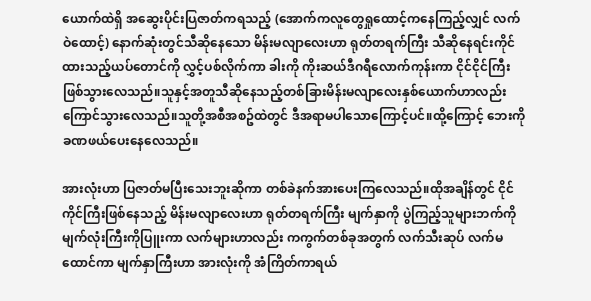ယောက်ထဲရှိ အဆွေးပိုင်းပြဇာတ်ကရသည့် (အောက်ကလူတွေရှုထောင့်ကနေကြည့်လျှင် လက်ဝဲထောင့်) နောက်ဆုံးတွင်သီဆိုနေသော မိန်းမလျာလေးဟာ ရုတ်တရက်ကြီး သီဆိုနေရင်းကိုင်ထားသည့်ယပ်တောင်ကို လွှင့်ပစ်လိုက်ကာ ခါးကို ကိုးဆယ်ဒီဂရီလောက်ကုန်းကာ ငိုင်ငိုင်ကြီးဖြစ်သွားလေသည်။သူနှင့်အတူသီဆိုနေသည့်တစ်ခြားမိန်းမလျာလေးနှစ်ယောက်ဟာလည်း ကြောင်သွားလေသည်။သူတို့အစီအစဥ်ထဲတွင် ဒီအရာမပါသောကြောင့်ပင်။ထို့ကြောင့် ဘေးကိုခဏဖယ်ပေးနေလေသည်။

အားလုံးဟာ ပြဇာတ်မပြီးသေးဘူးဆိုကာ တစ်ခဲနက်အားပေးကြလေသည်။ထိုအချိန်တွင် ငိုင်ကိုင်ကြီးဖြစ်နေသည့် မိန်းမလျာလေးဟာ ရုတ်တရက်ကြီး မျက်နှာကို ပွဲကြည့်သူများဘက်ကို မျက်လုံးကြီးကိုပြူးကာ လက်များဟာလည်း ကကွက်တစ်ခုအတွက် လက်သီးဆုပ် လက်မထောင်ကာ မျက်နှာကြီးဟာ အားလုံးကို အံကြိတ်ကာရယ်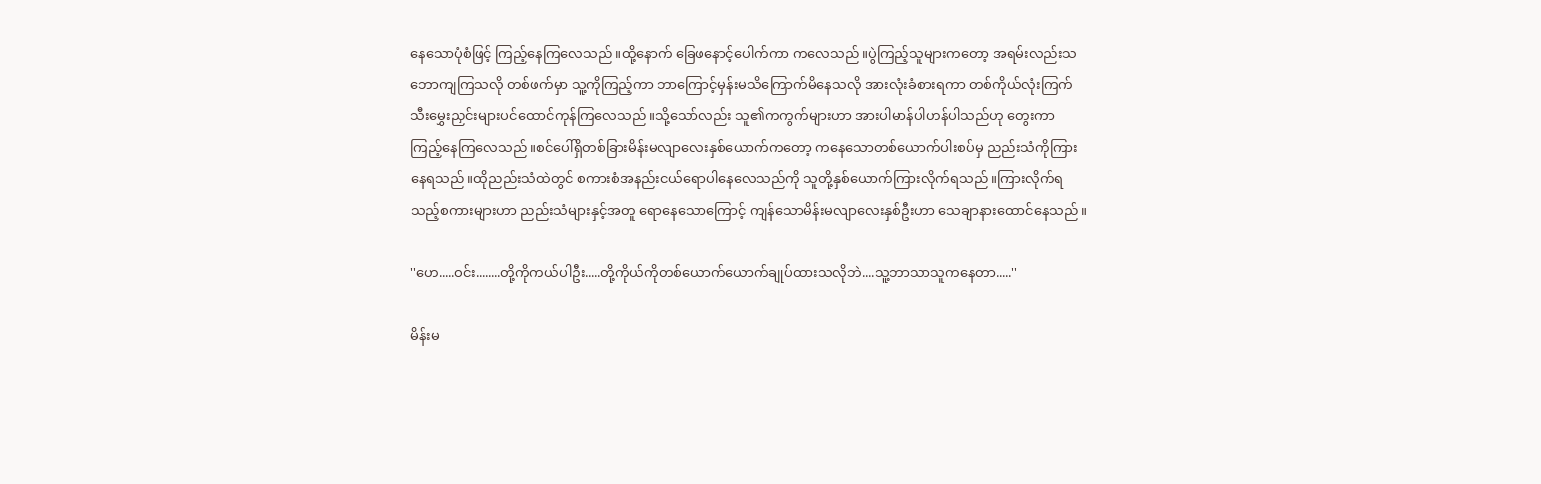နေသောပုံစံဖြင့် ကြည့်နေကြလေသည်။ထို့နောက် ခြေဖနောင့်ပေါက်ကာ ကလေသည်။ပွဲကြည့်သူများကတော့ အရမ်းလည်းသဘောကျကြသလို တစ်ဖက်မှာ သူ့ကိုကြည့်ကာ ဘာကြောင့်မှန်းမသိကြောက်မိနေသလို အားလုံးခံစားရကာ တစ်ကိုယ်လုံးကြက်သီးမွှေးညှင်းများပင်ထောင်ကုန်ကြလေသည်။သို့သော်လည်း သူ၏ကကွက်များဟာ အားပါမာန်ပါဟန်ပါသည်ဟု တွေးကာ ကြည့်နေကြလေသည်။စင်ပေါ်ရှိတစ်ခြားမိန်းမလျာလေးနှစ်ယောက်ကတော့ ကနေသောတစ်ယောက်ပါးစပ်မှ ညည်းသံကိုကြားနေရသည်။ထိုညည်းသံထဲတွင် စကားစံအနည်းငယ်ရောပါနေလေသည်ကို သူတို့နှစ်ယောက်ကြားလိုက်ရသည်။ကြားလိုက်ရသည့်စကားများဟာ ညည်းသံများနှင့်အတူ ရောနေသောကြောင့် ကျန်သောမိန်းမလျာလေးနှစ်ဦးဟာ သေချာနားထောင်နေသည်။

''ဟေ.....ဝင်း........တို့ကိုကယ်ပါဦး.....တို့ကိုယ်ကိုတစ်ယောက်ယောက်ချုပ်ထားသလိုဘဲ....သူ့ဘာသာသူကနေတာ.....''

မိန်းမ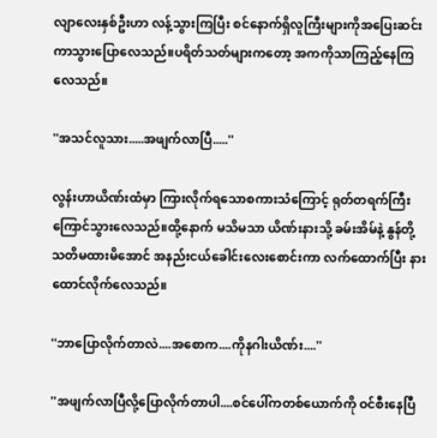လျာလေးနှစ်ဦးဟာ လန့်သွားကြပြီး စင်နောက်ရှိလူကြီးများကိုအပြေးဆင်းကာသွားပြောလေသည်။ပရိတ်သတ်များကတော့ အကကိုသာကြည့်နေကြလေသည်။

''အသင်လူသား.....အဖျက်လာပြီ.....''

လွန်းဟာယိဏ်းထံမှာ ကြားလိုက်ရသောစကားသံကြောင့် ရုတ်တရက်ကြီး ကြောင်သွားလေသည်။ထို့နောက် မသိမသာ ယိဏ်းနားသို့ ခမ်းအိမ်နဲ့ နွန်တို့ သတိမထားမိအောင် အနည်းငယ်ခေါင်းလေးစောင်းကာ လက်ထောက်ပြီး နားထောင်လိုက်လေသည်။

''ဘာပြောလိုက်တာလဲ....အစောက....ကိုနဂါးယိဏ်း....''

''အဖျက်လာပြီလို့ပြောလိုက်တာပါ....စင်ပေါ်ကတစ်ယောက်ကို ဝင်စီးနေပြီ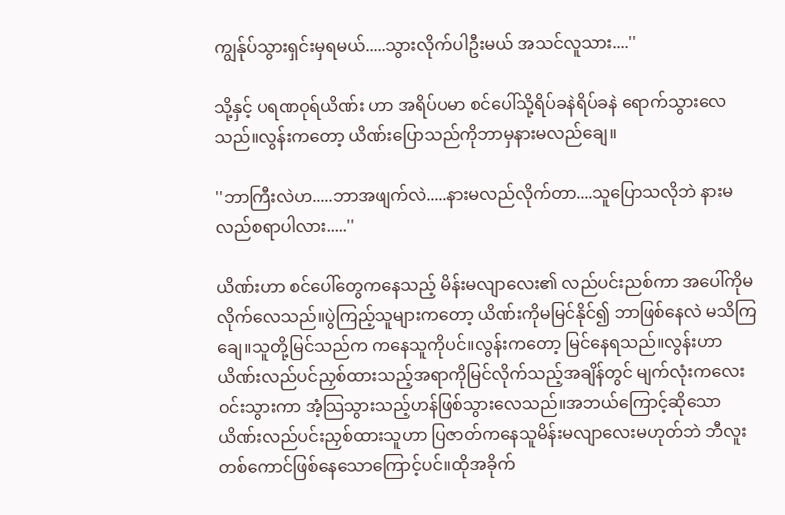ကျွန်ုပ်သွားရှင်းမှရမယ်.....သွားလိုက်ပါဦးမယ် အသင်လူသား....''

သို့နှင့် ပရဏဝုရ်ယိဏ်း ဟာ အရိပ်ပမာ စင်ပေါ်သို့ရိပ်ခနဲရိပ်ခနဲ ရောက်သွားလေသည်။လွန်းကတော့ ယိဏ်းပြောသည်ကိုဘာမှနားမလည်ချေ။

''ဘာကြီးလဲဟ.....ဘာအဖျက်လဲ.....နားမလည်လိုက်တာ....သူပြောသလိုဘဲ နားမလည်စရာပါလား.....''

ယိဏ်းဟာ စင်ပေါ်တွေကနေသည့် မိန်းမလျာလေး၏ လည်ပင်းညစ်ကာ အပေါ်ကိုမလိုက်လေသည်။ပွဲကြည့်သူများကတော့ ယိဏ်းကိုမမြင်နိုင်၍ ဘာဖြစ်နေလဲ မသိကြချေ။သူတို့မြင်သည်က ကနေသူကိုပင်။လွန်းကတော့ မြင်နေရသည်။လွန်းဟာ ယိဏ်းလည်ပင်ညှစ်ထားသည့်အရာကိုမြင်လိုက်သည့်အချိန်တွင် မျက်လုံးကလေးဝင်းသွားကာ အံ့သြသွားသည့်ဟန်ဖြစ်သွားလေသည်။အဘယ်ကြောင့်ဆိုသော ယိဏ်းလည်ပင်းညှစ်ထားသူဟာ ပြဇာတ်ကနေသူမိန်းမလျာလေးမဟုတ်ဘဲ ဘီလူးတစ်ကောင်ဖြစ်နေသောကြောင့်ပင်။ထိုအခိုက်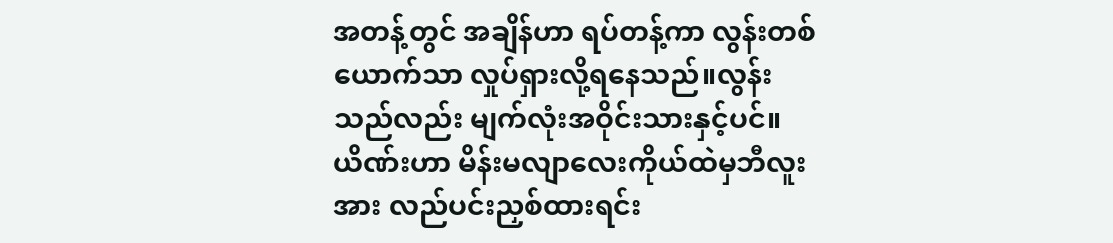အတန့်တွင် အချိန်ဟာ ရပ်တန့်ကာ လွန်းတစ်ယောက်သာ လှုပ်ရှားလို့ရနေသည်။လွန်းသည်လည်း မျက်လုံးအဝိုင်းသားနှင့်ပင်။ယိဏ်းဟာ မိန်းမလျာလေးကိုယ်ထဲမှဘီလူးအား လည်ပင်းညှစ်ထားရင်း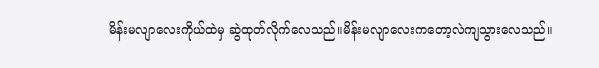မိန်းမလျာလေးကိုယ်ထဲမှ ဆွဲထုတ်လိုက်လေသည်။မိန်းမလျာလေးကတော့လဲကျသွားလေသည်။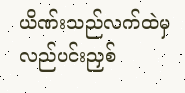ယိဏ်းသည်လက်ထဲမှလည်ပင်းညှစ်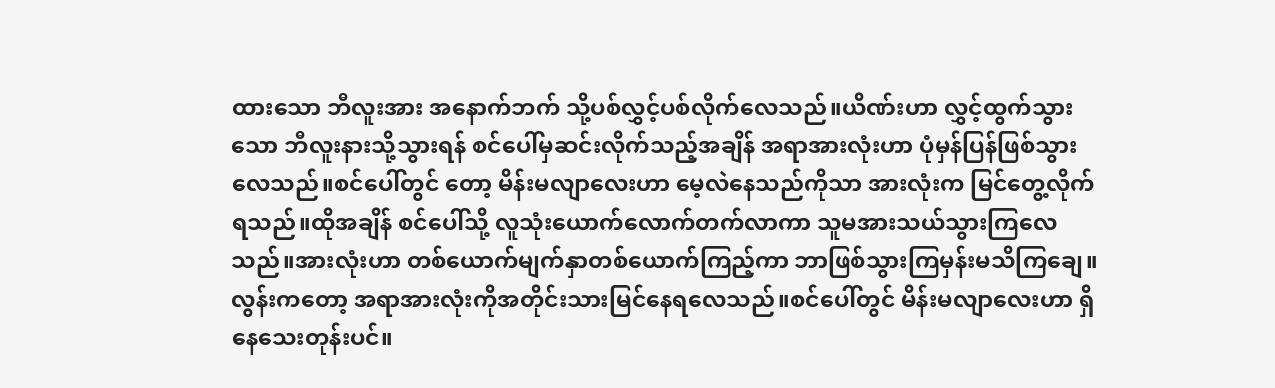ထားသော ဘီလူးအား အနောက်ဘက် သို့ပစ်လွှင့်ပစ်လိုက်လေသည်။ယိဏ်းဟာ လွှင့်ထွက်သွားသော ဘီလူးနားသို့သွားရန် စင်ပေါ်မှဆင်းလိုက်သည့်အချိန် အရာအားလုံးဟာ ပုံမှန်ပြန်ဖြစ်သွားလေသည်။စင်ပေါ်တွင် တော့ မိန်းမလျာလေးဟာ မေ့လဲနေသည်ကိုသာ အားလုံးက မြင်တွေ့လိုက်ရသည်။ထိုအချိန် စင်ပေါ်သို့ လူသုံးယောက်လောက်တက်လာကာ သူမအားသယ်သွားကြလေသည်။အားလုံးဟာ တစ်ယောက်မျက်နှာတစ်ယောက်ကြည့်ကာ ဘာဖြစ်သွားကြမှန်းမသိကြချေ။လွန်းကတော့ အရာအားလုံးကိုအတိုင်းသားမြင်နေရလေသည်။စင်ပေါ်တွင် မိန်းမလျာလေးဟာ ရှိနေသေးတုန်းပင်။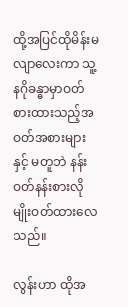ထို့အပြင်ထိုမိန်းမလျာလေးကာ သူ့နဂိုခန္ဓာမှာဝတ်စားထားသည့်အဝတ်အစားများနှင့် မတူဘဲ နန်းဝတ်နန်းစားလိုမျိုးဝတ်ထားလေသည်။

လွန်းဟာ ထိုအ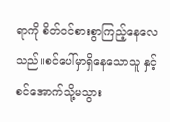ရာကို စိတ်ဝင်စားစွာကြည့်နေလေသည်။စင်ပေါ်မှာရှိနေသောသူ နှင့် စင်အောက်သို့မသွား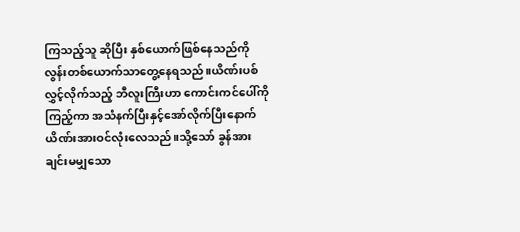ကြသည့်သူ ဆိုပြီး နှစ်ယောက်ဖြစ်နေသည်ကို လွန်းတစ်ယောက်သာတွေ့နေရသည်။ယိဏ်းပစ်လွှင့်လိုက်သည့် ဘီလူးကြီးဟာ ကောင်းကင်ပေါ်ကိုကြည့်ကာ အသံနက်ပြီးနှင့်အော်လိုက်ပြီးနောက် ယိဏ်းအားဝင်လုံးလေသည်။သို့သော် ခွန်အားချင်းမမျှသော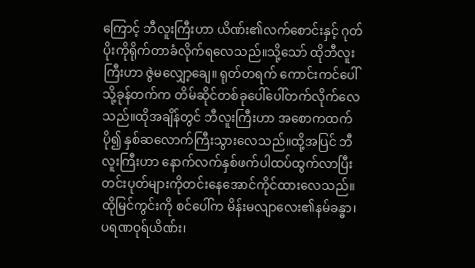ကြောင့် ဘီလူးကြီးဟာ ယိဏ်း၏လက်စောင်းနှင့် ဂုတ်ပိုးကိုရိုက်တာခံလိုက်ရလေသည်။သို့သော် ထိုဘီလူးကြီးဟာ ဇွဲမလျှော့ချေ။ ရုတ်တရက် ကောင်းကင်ပေါ်သို့ခုန်တက်က တိမ်ဆိုင်တစ်ခုပေါ်ပေါ်တက်လိုက်လေသည်။ထိုအချိန်တွင် ဘီလူးကြီးဟာ အစောကထက်ပို၍ နှစ်ဆလောက်ကြီးသွားလေသည်။ထို့အပြင် ဘီလူးကြီးဟာ နောက်လက်နှစ်ဖက်ပါထပ်ထွက်လာပြီး တင်းပုတ်များကိုတင်းနေအောင်ကိုင်ထားလေသည်။ထိုမြင်ကွင်းကို စင်ပေါ်က မိန်းမလျာလေး၏နမ်ခန္ဓာ၊ပရဏဝုရ်ယိဏ်း၊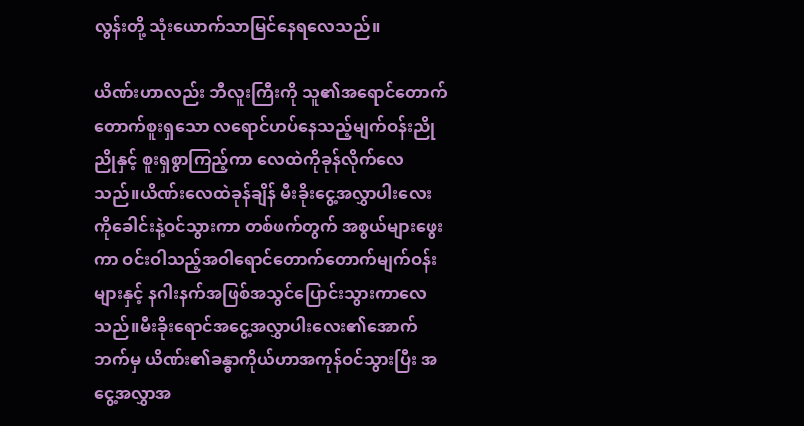လွန်းတို့ သုံးယောက်သာမြင်နေရလေသည်။

ယိဏ်းဟာလည်း ဘီလူးကြီးကို သူ၏အရောင်တောက်တောက်စူးရှသော လရောင်ဟပ်နေသည့်မျက်ဝန်းညိုညိုနှင့် စူးရှစွာကြည့်ကာ လေထဲကိုခုန်လိုက်လေသည်။ယိဏ်းလေထဲခုန်ချိန် မီးခိုးငွေ့အလွှာပါးလေးကိုခေါင်းနဲ့ဝင်သွားကာ တစ်ဖက်တွက် အစွယ်များဖွေးကာ ဝင်းဝါသည့်အဝါရောင်တောက်တောက်မျက်ဝန်းများနှင့် နဂါးနက်အဖြစ်အသွင်ပြောင်းသွားကာလေသည်။မီးခိုးရောင်အငွေ့အလွှာပါးလေး၏အောက်ဘက်မှ ယိဏ်း၏ခန္ဓာကိုယ်ဟာအကုန်ဝင်သွားပြီး အငွေ့အလွှာအ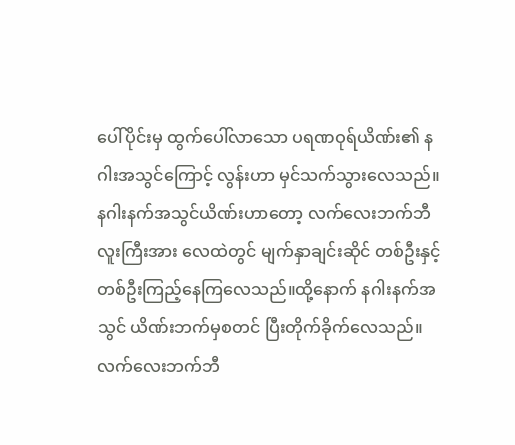ပေါ်ပိုင်းမှ ထွက်ပေါ်လာသော ပရဏဝုရ်ယိဏ်း၏ နဂါးအသွင်ကြောင့် လွန်းဟာ မှင်သက်သွားလေသည်။နဂါးနက်အသွင်ယိဏ်းဟာတော့ လက်လေးဘက်ဘီလူးကြီးအား လေထဲတွင် မျက်နှာချင်းဆိုင် တစ်ဦးနှင့်တစ်ဦးကြည့်နေကြလေသည်။ထို့နောက် နဂါးနက်အသွင် ယိဏ်းဘက်မှစတင် ပြီးတိုက်ခိုက်လေသည်။လက်လေးဘက်ဘီ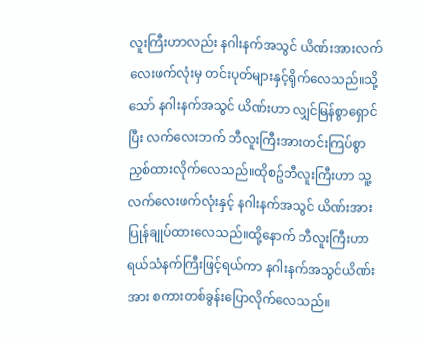လူးကြီးဟာလည်း နဂါးနက်အသွင် ယိဏ်းအားလက်လေးဖက်လုံးမှ တင်းပုတ်များနှင့်ရိုက်လေသည်။သို့သော် နဂါးနက်အသွင် ယိဏ်းဟာ လျှင်မြန်စွာရှောင်ပြီး လက်လေးဘက် ဘီလူးကြီးအားတင်းကြပ်စွာ ညှစ်ထားလိုက်လေသည်။ထိုစဥ်ဘီလူးကြီးဟာ သူ့လက်လေးဖက်လုံးနှင့် နဂါးနက်အသွင် ယိဏ်းအားပြုန်ချုပ်ထားလေသည်။ထို့နောက် ဘီလူးကြီးဟာ ရယ်သံနက်ကြီးဖြင့်ရယ်ကာ နဂါးနက်အသွင်ယိဏ်းအား စကားတစ်ခွန်းပြောလိုက်လေသည်။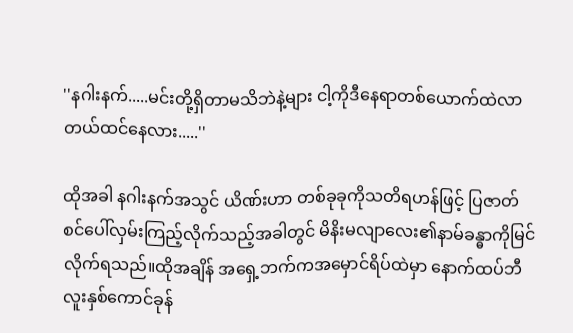''နဂါးနက်.....မင်းတို့ရှိတာမသိဘဲနဲ့များ ငါ့ကိုဒီနေရာတစ်ယောက်ထဲလာတယ်ထင်နေလား.....''

ထိုအခါ နဂါးနက်အသွင် ယိဏ်းဟာ တစ်ခုခုကိုသတိရဟန်ဖြင့် ပြဇာတ်စင်ပေါ်လှမ်းကြည့်လိုက်သည့်အခါတွင် မိနိးမလျာလေး၏နာမ်ခန္ဓာကိုမြင်လိုက်ရသည်။ထိုအချိန် အရှေ့ဘက်ကအမှောင်ရိပ်ထဲမှာ နောက်ထပ်ဘီလူးနှစ်ကောင်ခုန်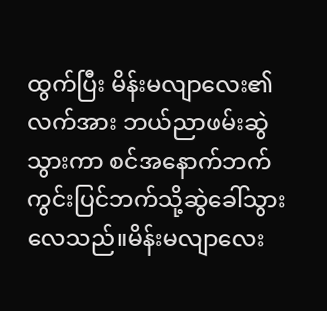ထွက်ပြီး မိန်းမလျာလေး၏လက်အား ဘယ်ညာဖမ်းဆွဲသွားကာ စင်အနောက်ဘက်ကွင်းပြင်ဘက်သို့ဆွဲခေါ်သွားလေသည်။မိန်းမလျာလေး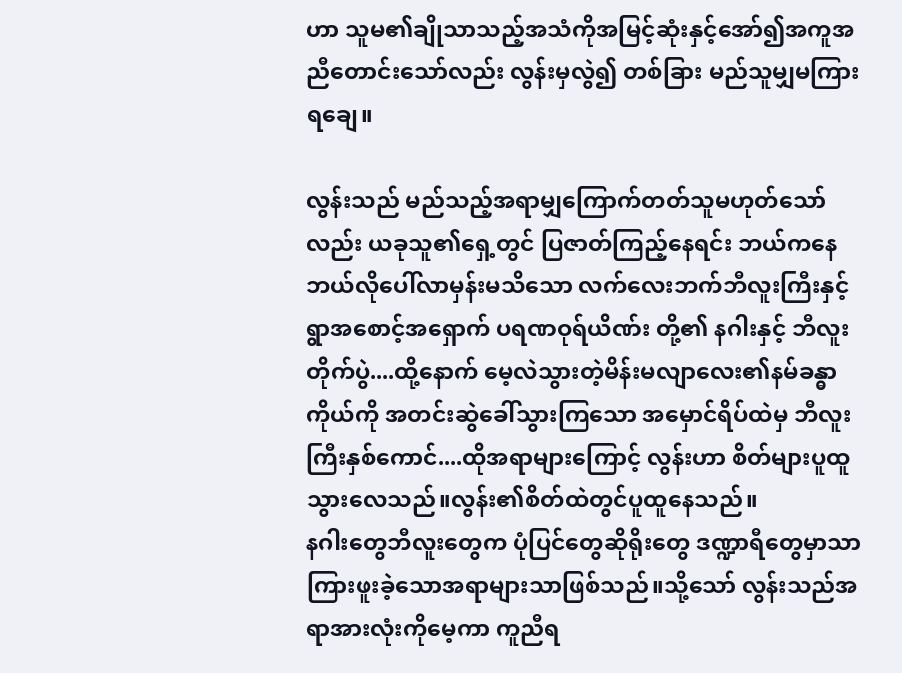ဟာ သူမ၏ချိုသာသည့်အသံကိုအမြင့်ဆုံးနှင့်အော်၍အကူအညီတောင်းသော်လည်း လွန်းမှလွဲ၍ တစ်ခြား မည်သူမျှမကြားရချေ။

လွန်းသည် မည်သည့်အရာမျှကြောက်တတ်သူမဟုတ်သော်လည်း ယခုသူ၏ရှေ့တွင် ပြဇာတ်ကြည့်နေရင်း ဘယ်ကနေဘယ်လိုပေါ်လာမှန်းမသိသော လက်လေးဘက်ဘီလူးကြီးနှင့်ရွာအစောင့်အရှောက် ပရဏဝုရ်ယိဏ်း တို့၏ နဂါးနှင့် ဘီလူးတိုက်ပွဲ....ထို့နောက် မေ့လဲသွားတဲ့မိန်းမလျာလေး၏နမ်ခန္ဓာကိုယ်ကို အတင်းဆွဲခေါ်သွားကြသော အမှောင်ရိပ်ထဲမှ ဘီလူးကြီးနှစ်ကောင်....ထိုအရာများကြောင့် လွန်းဟာ စိတ်များပူထူသွားလေသည်။လွန်း၏စိတ်ထဲတွင်ပူထူနေသည်။
နဂါးတွေဘီလူးတွေက ပုံပြင်တွေဆိုရိုးတွေ ဒဏ္ဍာရီတွေမှာသာကြားဖူးခဲ့သောအရာများသာဖြစ်သည်။သို့သော် လွန်းသည်အရာအားလုံးကိုမေ့ကာ ကူညီရ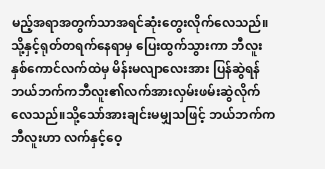မည့်အရာအတွက်သာအရင်ဆုံးတွေးလိုက်လေသည်။သို့နှင့်ရုတ်တရက်နေရာမှ ပြေးထွက်သွားကာ ဘီလူးနှစ်ကောင်လက်ထဲမှ မိန်းမလျာလေးအား ပြန်ဆွဲရန် ဘယ်ဘက်ကဘီလူး၏လက်အားလှမ်းဖမ်းဆွဲလိုက်လေသည်။သို့သော်အားချင်းမမျှသဖြင့် ဘယ်ဘက်ကဘီလူးဟာ လက်နှင့်ဝေ့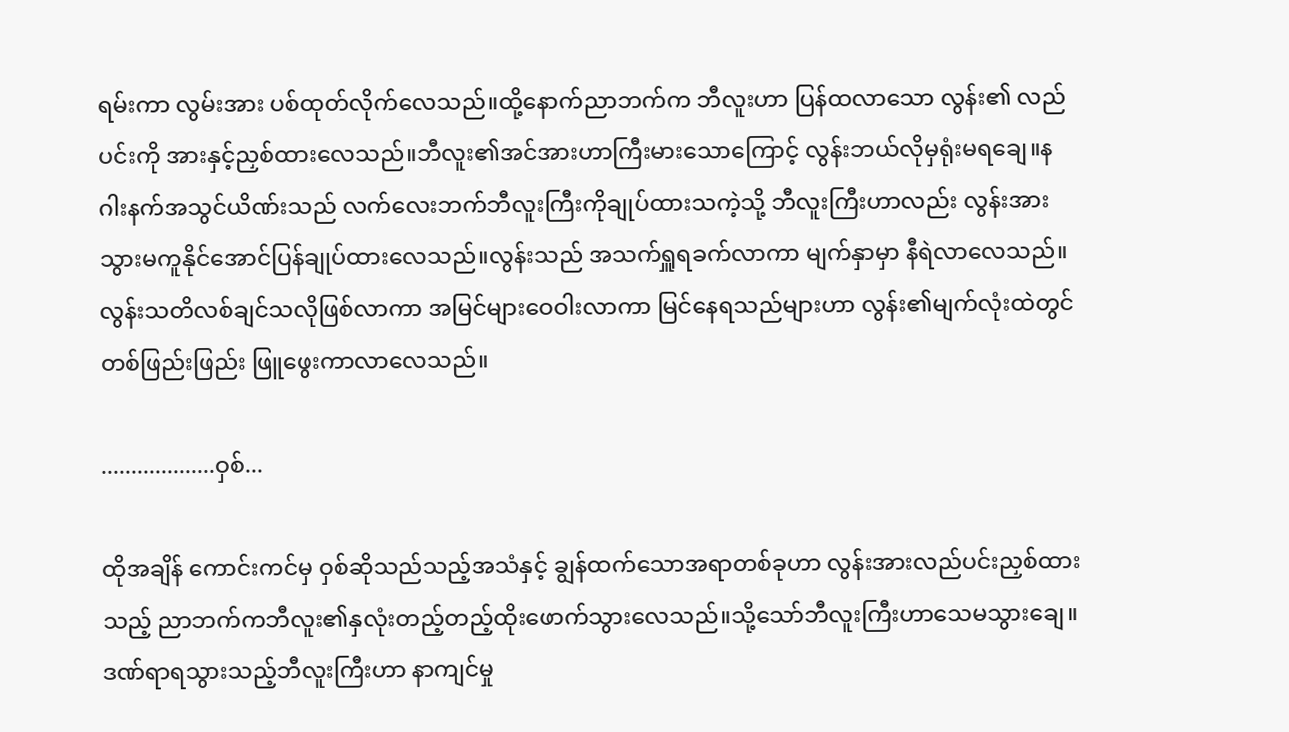ရမ်းကာ လွမ်းအား ပစ်ထုတ်လိုက်လေသည်။ထို့နောက်ညာဘက်က ဘီလူးဟာ ပြန်ထလာသော လွန်း၏ လည်ပင်းကို အားနှင့်ညှစ်ထားလေသည်။ဘီလူး၏အင်အားဟာကြီးမားသောကြောင့် လွန်းဘယ်လိုမှရုံးမရချေ။နဂါးနက်အသွင်ယိဏ်းသည် လက်လေးဘက်ဘီလူးကြီးကိုချုပ်ထားသကဲ့သို့ ဘီလူးကြီးဟာလည်း လွန်းအားသွားမကူနိုင်အောင်ပြန်ချုပ်ထားလေသည်။လွန်းသည် အသက်ရှူရခက်လာကာ မျက်နှာမှာ နီရဲလာလေသည်။ လွန်းသတိလစ်ချင်သလိုဖြစ်လာကာ အမြင်များဝေဝါးလာကာ မြင်နေရသည်များဟာ လွန်း၏မျက်လုံးထဲတွင် တစ်ဖြည်းဖြည်း ဖြူဖွေးကာလာလေသည်။

...................ဝှစ်...

ထိုအချိန် ကောင်းကင်မှ ဝှစ်ဆိုသည်သည့်အသံနှင့် ချွန်ထက်သောအရာတစ်ခုဟာ လွန်းအားလည်ပင်းညှစ်ထားသည့် ညာဘက်ကဘီလူး၏နှလုံးတည့်တည့်ထိုးဖောက်သွားလေသည်။သို့သော်ဘီလူးကြီးဟာသေမသွားချေ။ဒဏ်ရာရသွားသည့်ဘီလူးကြီးဟာ နာကျင်မှု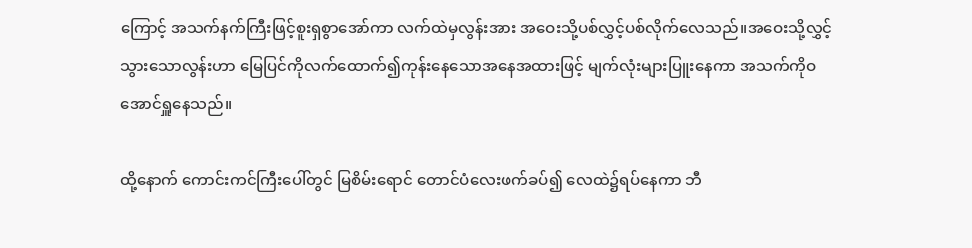ကြောင့် အသက်နက်ကြီးဖြင့်စူးရှစွာအော်ကာ လက်ထဲမှလွန်းအား အဝေးသို့ပစ်လွှင့်ပစ်လိုက်လေသည်။အဝေးသို့လွှင့်သွားသောလွန်းဟာ မြေပြင်ကိုလက်ထောက်၍ကုန်းနေသောအနေအထားဖြင့် မျက်လုံးများပြူးနေကာ အသက်ကိုဝအောင်ရှူနေသည်။

ထို့နောက် ကောင်းကင်ကြီးပေါ်တွင် မြစိမ်းရောင် တောင်ပံလေးဖက်ခပ်၍ လေထဲ၌ရပ်နေကာ ဘီ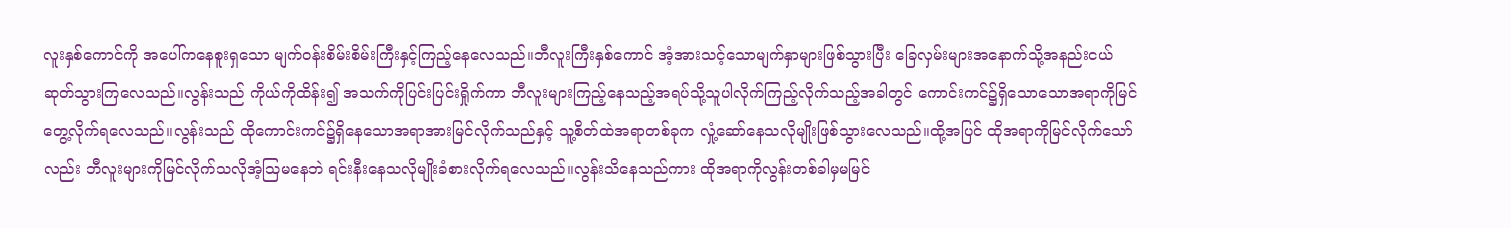လူးနှစ်ကောင်ကို အပေါ်ကနေစူးရှသော မျက်ဝန်းစိမ်းစိမ်းကြီးနှင့်ကြည့်နေလေသည်။ဘီလူးကြီးနှစ်ကောင် အံ့အားသင့်သောမျက်နှာများဖြစ်သွားပြီး ခြေလှမ်းများအနောက်သို့အနည်းငယ်ဆုတ်သွားကြလေသည်။လွန်းသည် ကိုယ်ကိုထိန်း၍ အသက်ကိုပြင်းပြင်းရှိုက်ကာ ဘီလူးများကြည့်နေသည့်အရပ်သို့သူပါလိုက်ကြည့်လိုက်သည့်အခါတွင် ကောင်းကင်၌ရှိသောသောအရာကိုမြင်တွေ့လိုက်ရလေသည်။လွန်းသည် ထိုကောင်းကင်၌ရှိနေသောအရာအားမြင်လိုက်သည်နှင့် သူ့စိတ်ထဲအရာတစ်ခုက လှုံ့ဆော်နေသလိုမျိုးဖြစ်သွားလေသည်။ထို့အပြင် ထိုအရာကိုမြင်လိုက်သော်လည်း ဘီလူးများကိုမြင်လိုက်သလိုအံ့သြမနေဘဲ ရင်းနီးနေသလိုမျိုးခံစားလိုက်ရလေသည်။လွန်းသိနေသည်ကား ထိုအရာကိုလွန်းတစ်ခါမှမမြင်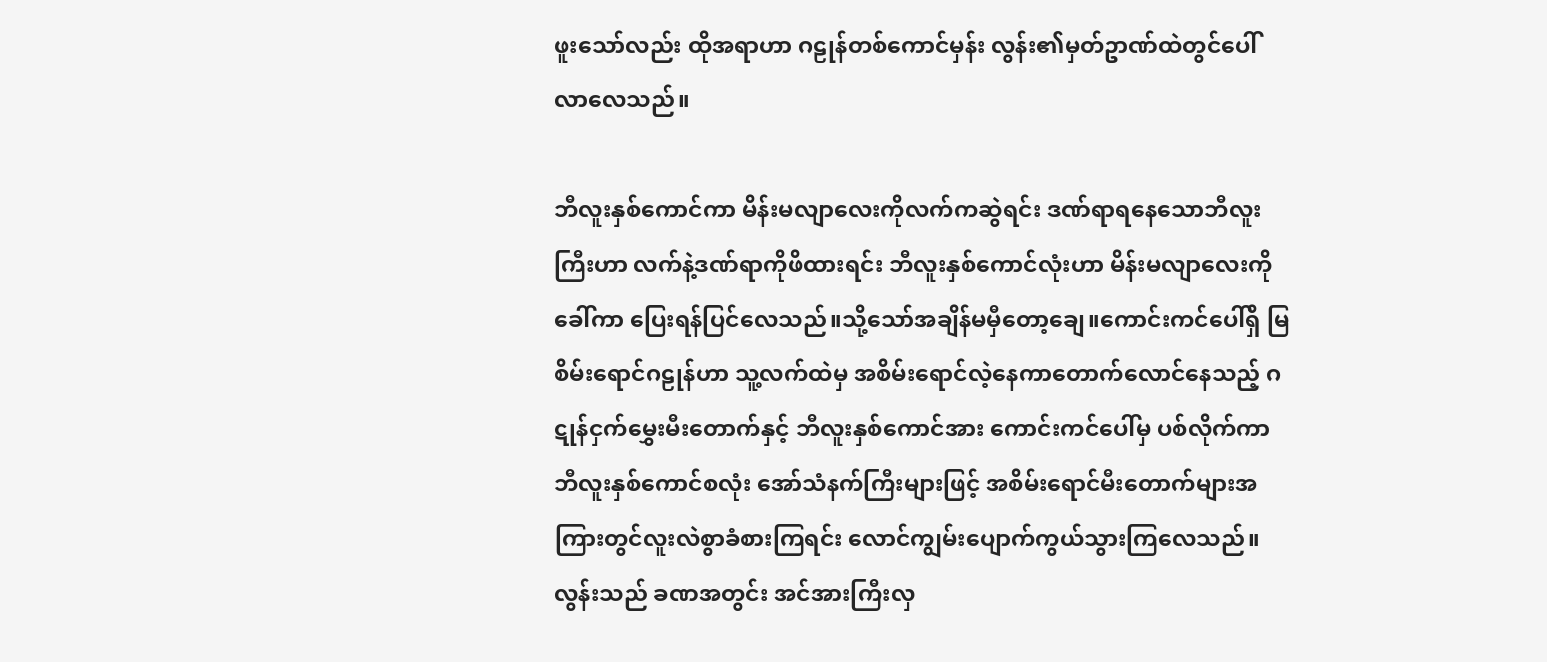ဖူးသော်လည်း ထိုအရာဟာ ဂဠုန်တစ်ကောင်မှန်း လွန်း၏မှတ်ဥာဏ်ထဲတွင်ပေါ်လာလေသည်။

ဘီလူးနှစ်ကောင်ကာ မိန်းမလျာလေးကိုလက်ကဆွဲရင်း ဒဏ်ရာရနေသောဘီလူးကြီးဟာ လက်နဲ့ဒဏ်ရာကိုဖိထားရင်း ဘီလူးနှစ်ကောင်လုံးဟာ မိန်းမလျာလေးကိုခေါ်ကာ ပြေးရန်ပြင်လေသည်။သို့သော်အချိန်မမှီတော့ချေ။ကောင်းကင်ပေါ်ရှိ မြစိမ်းရောင်ဂဠုန်ဟာ သူ့လက်ထဲမှ အစိမ်းရောင်လဲ့နေကာတောက်လောင်နေသည့် ဂဋုန်ငှက်မွှေးမီးတောက်နှင့် ဘီလူးနှစ်ကောင်အား ကောင်းကင်ပေါ်မှ ပစ်လိုက်ကာ ဘီလူးနှစ်ကောင်စလုံး အော်သံနက်ကြီးများဖြင့် အစိမ်းရောင်မီးတောက်များအကြားတွင်လူးလဲစွာခံစားကြရင်း လောင်ကျွမ်းပျောက်ကွယ်သွားကြလေသည်။လွန်းသည် ခဏအတွင်း အင်အားကြီးလှ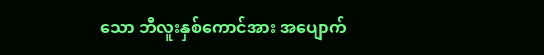သော ဘီလူးနှစ်ကောင်အား အပျောက်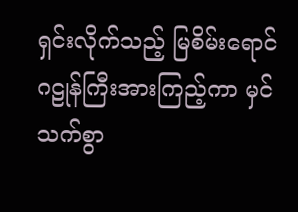ရှင်းလိုက်သည့် မြစိမ်းရောင်ဂဠုန်ကြီးအားကြည့်ကာ မှင်သက်စွာ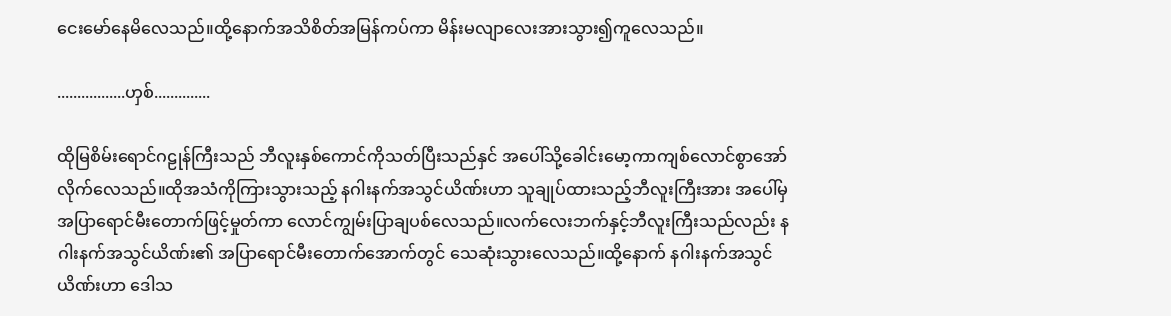ငေးမော်နေမိလေသည်။ထို့နောက်အသိစိတ်အမြန်ကပ်ကာ မိန်းမလျာလေးအားသွား၍ကူလေသည်။

.................ဟှစ်..............

ထိုမြစိမ်းရောင်ဂဠုန်ကြီးသည် ဘီလူးနှစ်ကောင်ကိုသတ်ပြီးသည်နှင် အပေါ်သို့ခေါင်းမော့ကာကျစ်လောင်စွာအော်လိုက်လေသည်။ထိုအသံကိုကြားသွားသည့် နဂါးနက်အသွင်ယိဏ်းဟာ သူချုပ်ထားသည့်ဘီလူးကြီးအား အပေါ်မှအပြာရောင်မီးတောက်ဖြင့်မှုတ်ကာ လောင်ကျွမ်းပြာချပစ်လေသည်။လက်လေးဘက်နှင့်ဘီလူးကြီးသည်လည်း နဂါးနက်အသွင်ယိဏ်း၏ အပြာရောင်မီးတောက်အောက်တွင် သေဆုံးသွားလေသည်။ထို့နောက် နဂါးနက်အသွင် ယိဏ်းဟာ ဒေါသ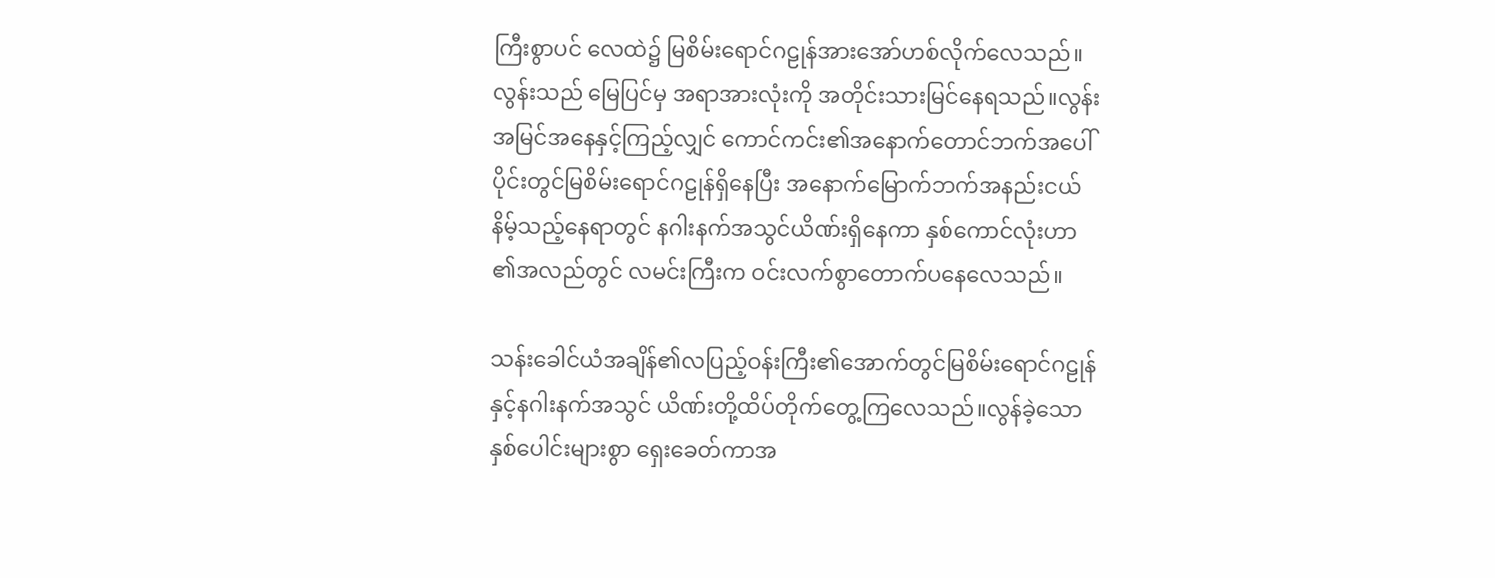ကြီးစွာပင် လေထဲ၌ မြစိမ်းရောင်ဂဠုန်အားအော်ဟစ်လိုက်လေသည်။ လွန်းသည် မြေပြင်မှ အရာအားလုံးကို အတိုင်းသားမြင်နေရသည်။လွန်းအမြင်အနေနှင့်ကြည့်လျှင် ကောင်ကင်း၏အနောက်တောင်ဘက်အပေါ်ပိုင်းတွင်မြစိမ်းရောင်ဂဠုန်ရှိနေပြီး အနောက်မြောက်ဘက်အနည်းငယ်နိမ့်သည့်နေရာတွင် နဂါးနက်အသွင်ယိဏ်းရှိနေကာ နှစ်ကောင်လုံးဟာ ၏အလည်တွင် လမင်းကြီးက ဝင်းလက်စွာတောက်ပနေလေသည်။

သန်းခေါင်ယံအချိန်၏လပြည့်ဝန်းကြီး၏အောက်တွင်မြစိမ်းရောင်ဂဠုန်နှင့်နဂါးနက်အသွင် ယိဏ်းတို့ထိပ်တိုက်တွေ့ကြလေသည်။လွန်ခဲ့သောနှစ်ပေါင်းများစွာ ရှေးခေတ်ကာအ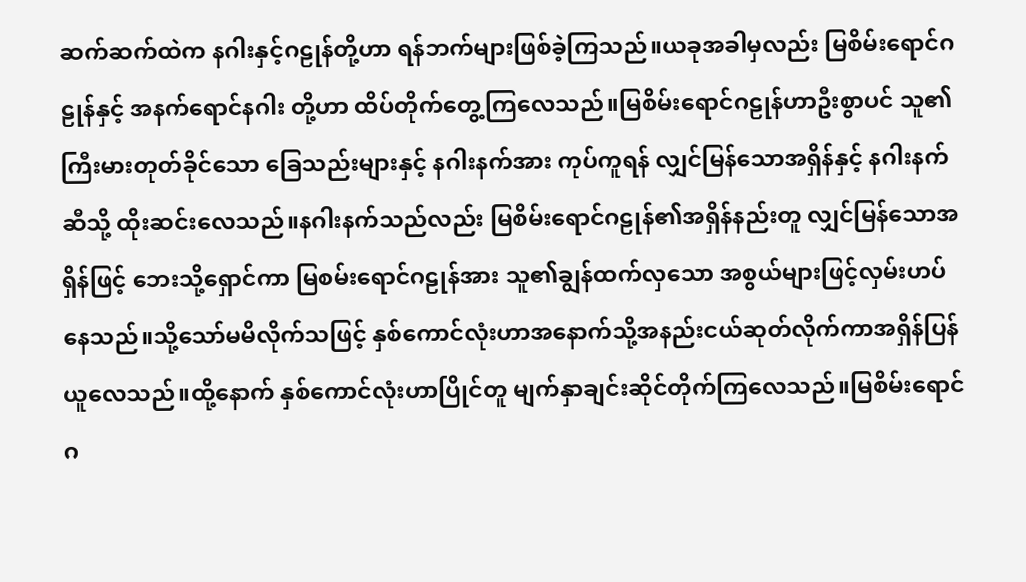ဆက်ဆက်ထဲက နဂါးနှင့်ဂဠုန်တို့ဟာ ရန်ဘက်များဖြစ်ခဲ့ကြသည်။ယခုအခါမှလည်း မြစိမ်းရောင်ဂဠုန်နှင့် အနက်ရောင်နဂါး တို့ဟာ ထိပ်တိုက်တွေ့ကြလေသည်။မြစိမ်းရောင်ဂဠုန်ဟာဦးစွာပင် သူ၏ကြီးမားတုတ်ခိုင်သော ခြေသည်းများနှင့် နဂါးနက်အား ကုပ်ကူရန် လျှင်မြန်သောအရှိန်နှင့် နဂါးနက်ဆီသို့ ထိုးဆင်းလေသည်။နဂါးနက်သည်လည်း မြစိမ်းရောင်ဂဠုန်၏အရှိန်နည်းတူ လျှင်မြန်သောအရှိန်ဖြင့် ဘေးသို့ရှောင်ကာ မြစမ်းရောင်ဂဠုန်အား သူ၏ချွန်ထက်လှသော အစွယ်များဖြင့်လှမ်းဟပ်နေသည်။သို့သော်မမိလိုက်သဖြင့် နှစ်ကောင်လုံးဟာအနောက်သို့အနည်းငယ်ဆုတ်လိုက်ကာအရှိန်ပြန်ယူလေသည်။ထို့နောက် နှစ်ကောင်လုံးဟာပြိုင်တူ မျက်နှာချင်းဆိုင်တိုက်ကြလေသည်။မြစိမ်းရောင်ဂ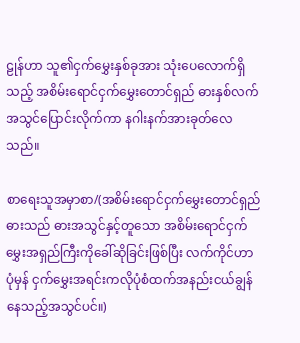ဠုန်ဟာ သူ၏ငှက်မွှေးနှစ်ခုအား သုံးပေလောက်ရှိသည့် အစိမ်းရောင်ငှက်မွှေးတောင်ရှည် ဓားနှစ်လက်အသွင်ပြောင်းလိုက်ကာ နဂါးနက်အားခုတ်လေသည်။

စာရေးသူအမှာစာ/(အစိမ်းရောင်ငှက်မွှေးတောင်ရှည်ဓားသည် ဓားအသွင်နှင့်တူသော အစိမ်းရောင်ငှက်မွှေးအရှည်ကြီးကိုခေါ်ဆိုခြင်းဖြစ်ပြီး လက်ကိုင်ဟာ ပုံမှန် ငှက်မွှေးအရင်းကလိုပုံစံထက်အနည်းငယ်ချွန်နေသည့်အသွင်ပင်။)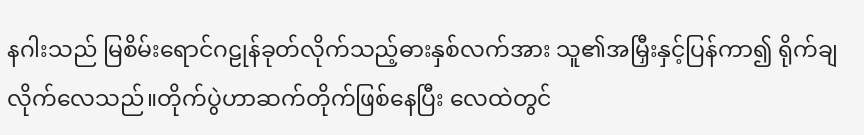နဂါးသည် မြစိမ်းရောင်ဂဠုန်ခုတ်လိုက်သည့်ဓားနှစ်လက်အား သူ၏အမြှီးနှင့်ပြန်ကာ၍ ရိုက်ချလိုက်လေသည်။တိုက်ပွဲဟာဆက်တိုက်ဖြစ်နေပြီး လေထဲတွင်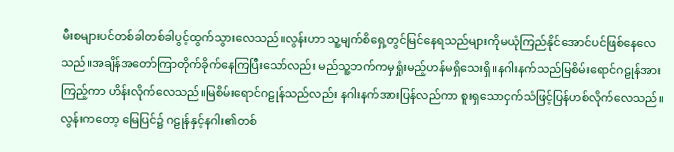မီးစများပင်တစ်ခါတစ်ခါပွင့်ထွက်သွားလေသည်။လွန်းဟာ သူ့မျက်စိရှေ့တွင်မြင်နေရသည်များကိုမယုံကြည်နိုင်အောင်ပင်ဖြစ်နေလေသည်။အချိန်အတော်ကြာတိုက်ခိုက်နေကြပြီးသော်လည်း မည်သူ့ဘက်ကမှရှုံးမည့်ဟန်မရှိသေးရှိ။နဂါးနက်သည်မြစိမ်းရောင်ဂဠုန်အားကြည့်ကာ ဟိန်းလိုက်လေသည်။မြစိမ်းရောင်ဂဠုန်သည်လည်း နဂါးနက်အားပြန်လည်ကာ စူးရှသောငှက်သံဖြင့်ပြန်ဟစ်လိုက်လေသည်။လွန်းကတော့ မြေပြင်၌ ဂဠုန်နှင့်နဂါး၏တစ်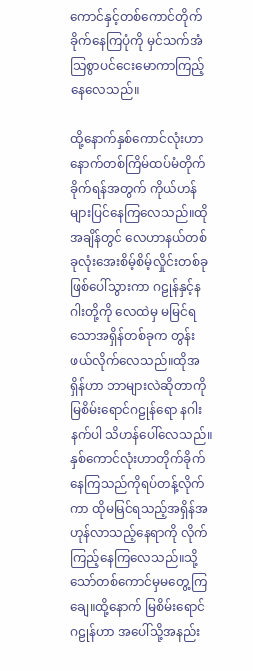ကောင်နှင့်တစ်ကောင်တိုက်ခိုက်နေကြပုံကို မှင်သက်အံသြစွာပင်ငေးမောကာကြည့်နေလေသည်။

ထို့နောက်နှစ်ကောင်လုံးဟာနောက်တစ်ကြိမ်ထပ်မံတိုက်ခိုက်ရန်အတွက် ကိုယ်ဟန်များပြင်နေကြလေသည်။ထိုအချိန်တွင် လေဟာနယ်တစ်ခုလုံးအေးစိမ့်စိမ့်လှိုင်းတစ်ခုဖြစ်ပေါ်သွားကာ ဂဠုန်နှင့်နဂါးတို့ကို လေထဲမှ မမြင်ရသောအရှိန်တစ်ခုက တွန်းဖယ်လိုက်လေသည်။ထိုအရှိန်ဟာ ဘာများလဲဆိုတာကို မြစိမ်းရောင်ဂဠုန်ရော နဂါးနက်ပါ သိဟန်ပေါ်လေသည်။နှစ်ကောင်လုံးဟာတိုက်ခိုက်နေကြသည်ကိုရပ်တန့်လိုက်ကာ ထိုမမြင်ရသည့်အရှိန်အဟုန်လာသည့်နေရာကို လိုက်ကြည့်နေကြလေသည်။သို့သော်တစ်ကောင်မှမတွေ့ကြချေ။ထို့နောက် မြစိမ်းရောင်ဂဠုန်ဟာ အပေါ်သို့အနည်း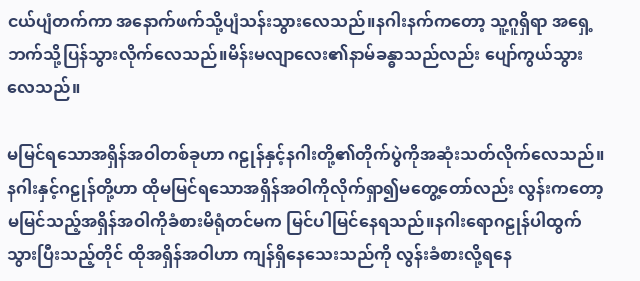ငယ်ပျံတက်ကာ အနောက်ဖက်သို့ပျံသန်းသွားလေသည်။နဂါးနက်ကတော့ သူ့ဂူရှိရာ အရှေ့ဘက်သို့ပြန်သွားလိုက်လေသည်။မိန်းမလျာလေး၏နာမ်ခန္ဓာသည်လည်း ပျော်ကွယ်သွားလေသည်။

မမြင်ရသောအရှိန်အဝါတစ်ခုဟာ ဂဠုန်နှင့်နဂါးတို့၏တိုက်ပွဲကိုအဆုံးသတ်လိုက်လေသည်။နဂါးနှင့်ဂဠုန်တို့ဟာ ထိုမမြင်ရသောအရှိန်အဝါကိုလိုက်ရှာ၍မတွေ့တော်လည်း လွန်းကတော့မမြင်သည့်အရှိန်အဝါကိုခံစားမိရုံတင်မက မြင်ပါမြင်နေရသည်။နဂါးရောဂဠုန်ပါထွက်သွားပြီးသည့်တိုင် ထိုအရှိန်အဝါဟာ ကျန်ရှိနေသေးသည်ကို လွန်းခံစားလို့ရနေ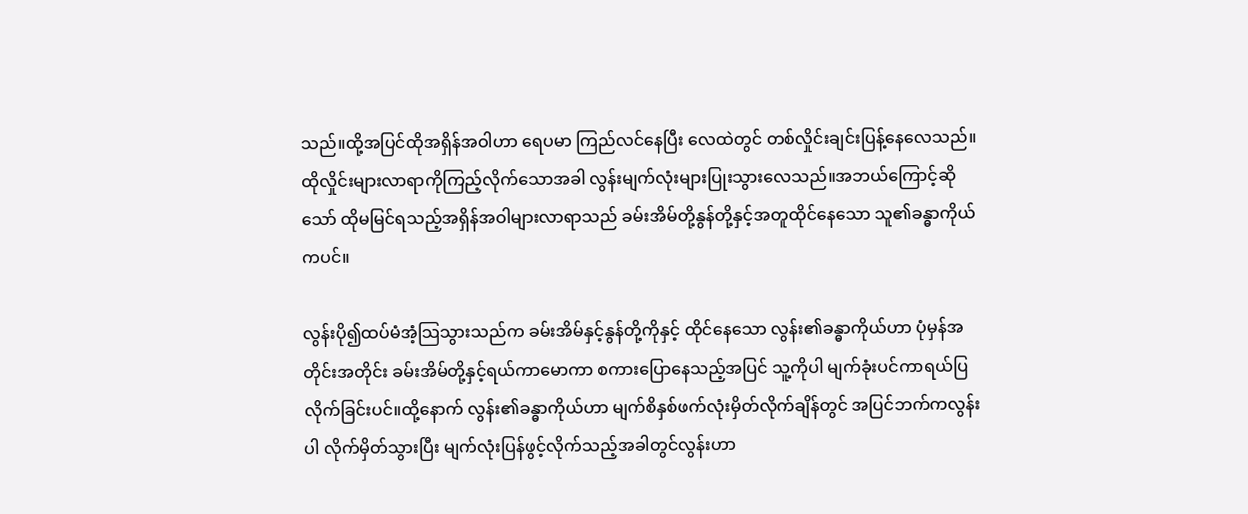သည်။ထို့အပြင်ထိုအရှိန်အဝါဟာ ရေပမာ ကြည်လင်နေပြီး လေထဲတွင် တစ်လှိုင်းချင်းပြန့်နေလေသည်။ထိုလှိုင်းများလာရာကိုကြည့်လိုက်သောအခါ လွန်းမျက်လုံးများပြုးသွားလေသည်။အဘယ်ကြောင့်ဆိုသော် ထိုမမြင်ရသည့်အရှိန်အဝါများလာရာသည် ခမ်းအိမ်တို့နွန်တို့နှင့်အတူထိုင်နေသော သူ၏ခန္ဓာကိုယ်ကပင်။

လွန်းပို၍ထပ်မံအံ့သြသွားသည်က ခမ်းအိမ်နှင့်နွန်တို့ကိုနှင့် ထိုင်နေသော လွန်း၏ခန္ဓာကိုယ်ဟာ ပုံမှန်အတိုင်းအတိုင်း ခမ်းအိမ်တို့နှင့်ရယ်ကာမောကာ စကားပြောနေသည့်အပြင် သူ့ကိုပါ မျက်ခုံးပင်ကာရယ်ပြလိုက်ခြင်းပင်။ထို့နောက် လွန်း၏ခန္ဓာကိုယ်ဟာ မျက်စိနှစ်ဖက်လုံးမှိတ်လိုက်ချိန်တွင် အပြင်ဘက်ကလွန်းပါ လိုက်မှိတ်သွားပြီး မျက်လုံးပြန်ဖွင့်လိုက်သည့်အခါတွင်လွန်းဟာ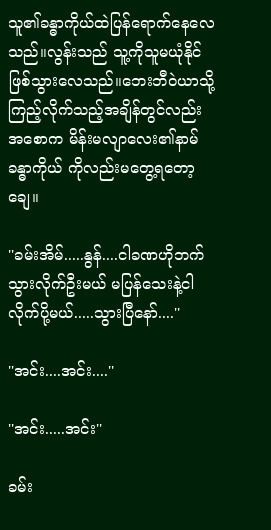သူ၏ခန္ဓာကိုယ်ထဲပြန်ရောက်နေလေသည်။လွန်းသည် သူ့ကိုသူမယုံနိုင်ဖြစ်သွားလေသည်။ဘေးဘီဝဲယာသို့ကြည့်လိုက်သည့်အချိန်တွင်လည်း အစောက မိန်းမလျာလေး၏နာမ်ခန္ဓာကိုယ် ကိုလည်းမတွေ့ရတော့ချေ။

''ခမ်းအိမ်.....နွန်....ငါခဏဟိုဘက်သွားလိုက်ဦးမယ် မပြန်သေးနဲ့ငါလိုက်ပို့မယ်.....သွားပြီနော်....''

''အင်း....အင်း....''

''အင်း.....အင်း''

ခမ်း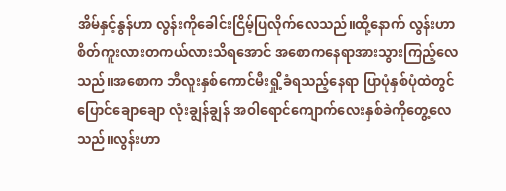အိမ်နှင့်နွန်ဟာ လွန်းကိုခေါင်းငြိမ့်ပြလိုက်လေသည်။ထို့နောက် လွန်းဟာ စိတ်ကူးလားတကယ်လားသိရအောင် အစောကနေရာအားသွားကြည့်လေသည်။အစောက ဘီလူးနှစ်ကောင်မီးရှို့ခံရသည့်နေရာ ပြာပုံနှစ်ပုံထဲတွင် ပြောင်ချောချော လုံးချွန်ချွန် အဝါရောင်ကျောက်လေးနှစ်ခဲကိုတွေ့လေသည်။လွန်းဟာ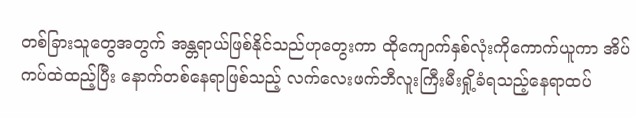တစ်ခြားသူတွေအတွက် အန္တရာယ်ဖြစ်နိုင်သည်ဟုတွေးကာ ထိုကျောက်နှစ်လုံးကိုကောက်ယူကာ အိပ်ကပ်ထဲထည့်ပြီး နောက်တစ်နေရာဖြစ်သည့် လက်လေးဖက်ဘီလူးကြီးမီးရှို့ခံရသည့်နေရာထပ်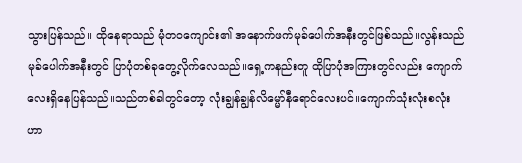သွားပြန်သည်။ ထိုနေရာသည် မုံတဝကျောင်း၏ အနောက်ဖက်မုခ်ပေါက်အနီးတွင်ဖြစ်သည်။လွန်းသည် မုခ်ပေါက်အနီးတွင် ပြာပုံတစ်ခုတွေ့လိုက်လေသည်။ရှေ့ကနည်းတူ ထိုပြာပုံအကြားတွင်လည်း ကျောက်လေးရှိနေပြန်သည်။သည်တစ်ခါတွင်တော့ လုံးချွန်ချွန်လိမ္မော်နီရောင်လေးပင်။ကျောက်သုံးလုံးစလုံးဟာ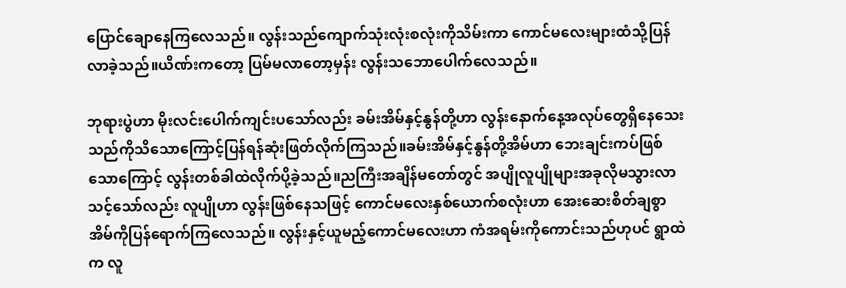ပြောင်ချောနေကြလေသည်။ လွန်းသည်ကျောက်သုံးလုံးစလုံးကိုသိမ်းကာ ကောင်မလေးများထံသို့ပြန်လာခဲ့သည်။ယိဏ်းကတော့ ပြမ်မလာတော့မှန်း လွန်းသဘောပေါက်လေသည်။

ဘုရားပွဲဟာ မိုးလင်းပေါက်ကျင်းပသော်လည်း ခမ်းအိမ်နှင့်နွန်တို့ဟာ လွန်းနောက်နေ့အလုပ်တွေရှိနေသေးသည်ကိုသိသောကြောင့်ပြန်ရန်ဆုံးဖြတ်လိုက်ကြသည်။ခမ်းအိမ်နှင့်နွန်တို့အိမ်ဟာ ဘေးချင်းကပ်ဖြစ်သောကြောင့် လွန်းတစ်ခါထဲလိုက်ပို့ခဲ့သည်။ညကြီးအချိန်မတော်တွင် အပျိုလူပျိုများအခုလိုမသွားလာသင့်သော်လည်း လူပျိုဟာ လွန်းဖြစ်နေသဖြင့် ကောင်မလေးနှစ်ယောက်စလုံးဟာ အေးဆေးစိတ်ချစွာအိမ်ကိုပြန်ရောက်ကြလေသည်။ လွန်းနှင့်ယူမည့်ကောင်မလေးဟာ ကံအရမ်းကိုကောင်းသည်ဟုပင် ရွာထဲက လူ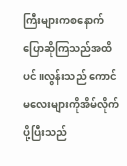ကြီးများကစနောက်ပြောဆိုကြသည်အထိပင်။လွန်းသည် ကောင်မလေးများကိုအိမ်လိုက်ပို့ပြီးသည်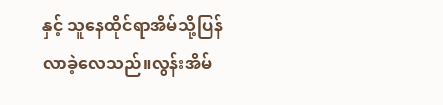နှင့် သူနေထိုင်ရာအိမ်သို့ပြန်လာခဲ့လေသည်။လွန်းအိမ်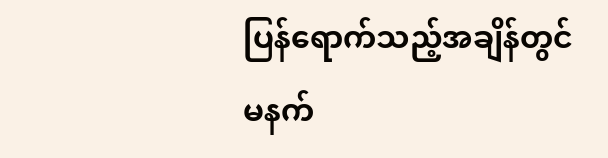ပြန်ရောက်သည့်အချိန်တွင် မနက်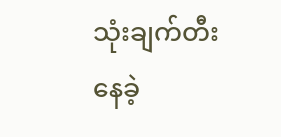သုံးချက်တီးနေခဲ့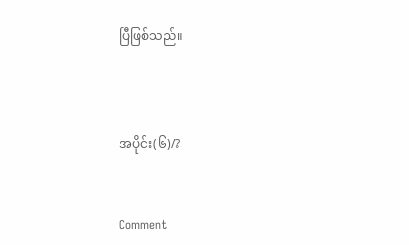ပြီဖြစ်သည်။



အပိုင်း(၆)/?


Comment